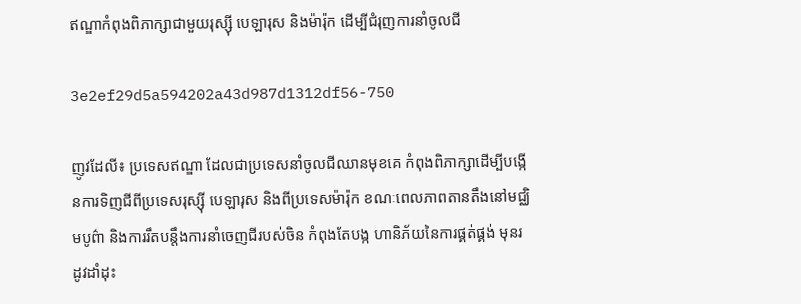ឥណ្ឌាកំពុងពិភាក្សាជាមួយរុស្ស៊ី បេឡារុស និងម៉ារ៉ុក ដើម្បីជំរុញការនាំចូលជី

3e2ef29d5a594202a43d987d1312df56-750

ញូវដែលី៖ ប្រទេសឥណ្ឌា ដែលជាប្រទេសនាំចូលជីឈានមុខគេ កំពុងពិភាក្សាដើម្បីបង្កើនការទិញជីពីប្រទេសរុស្ស៊ី បេឡារុស និងពីប្រទេសម៉ារ៉ុក ខណៈពេលភាពតានតឹងនៅមជ្ឈិមបូព៌ា និងការរឹតបន្តឹងការនាំចេញជីរបស់ចិន កំពុងតែបង្ក ហានិភ័យនៃការផ្គត់ផ្គង់ មុនរដូវដាំដុះ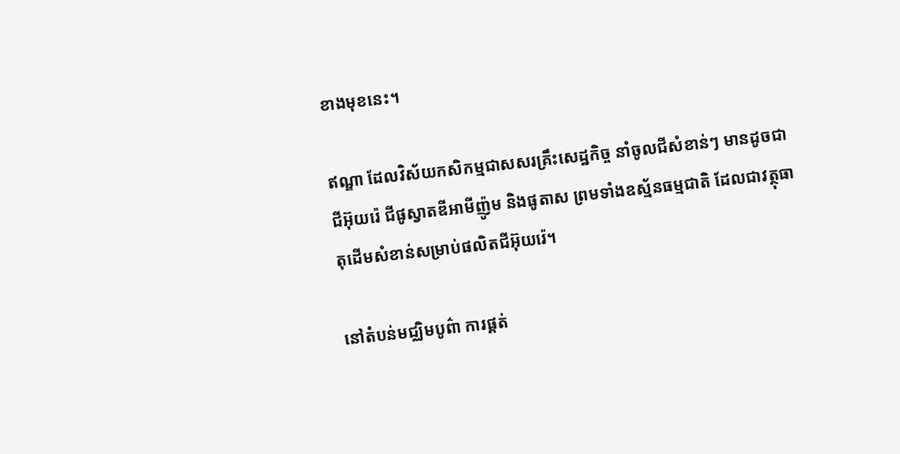ខាងមុខនេះ។

ឥណ្ឌា ដែលវិស័យកសិកម្មជាសសរគ្រឹះសេដ្ឋកិច្ច នាំចូលជីសំខាន់ៗ មានដូចជា ជីអ៊ុយរ៉េ ជីផូស្វាតឌីអាមីញ៉ូម និងផូតាស ព្រមទាំងឧស្ម័នធម្មជាតិ ដែលជាវត្ថុធាតុដើមសំខាន់សម្រាប់ផលិតជីអ៊ុយរ៉េ។

នៅតំបន់មជ្ឈិមបូព៌ា ការផ្គត់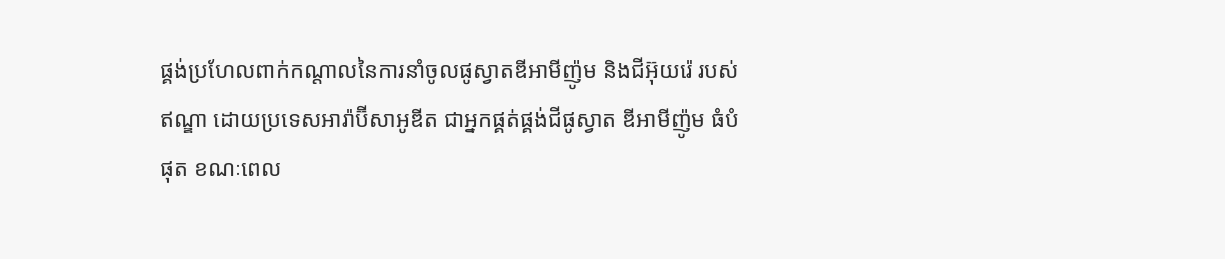ផ្គង់ប្រហែលពាក់កណ្តាលនៃការនាំចូលផូស្វាតឌីអាមីញ៉ូម និងជីអ៊ុយរ៉េ របស់ឥណ្ឌា ដោយប្រទេសអារ៉ាប៊ីសាអូឌីត ជាអ្នកផ្គត់ផ្គង់ជីផូស្វាត ឌីអាមីញ៉ូម ធំបំផុត ខណៈពេល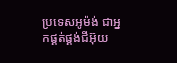ប្រទេសអូម៉ង់ ជាអ្នកផ្គត់ផ្គង់ជីអ៊ុយ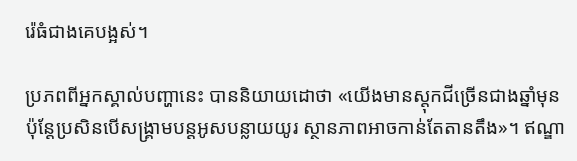រ៉េធំជាងគេបង្អស់។

ប្រភពពីអ្នកស្គាល់បញ្ហានេះ បាននិយាយដោថា «យើងមានស្តុកជីច្រើនជាងឆ្នាំមុន ប៉ុន្តែប្រសិនបើសង្គ្រាមបន្តអូសបន្លាយយូរ ស្ថានភាពអាចកាន់តែតានតឹង»។ ឥណ្ឌា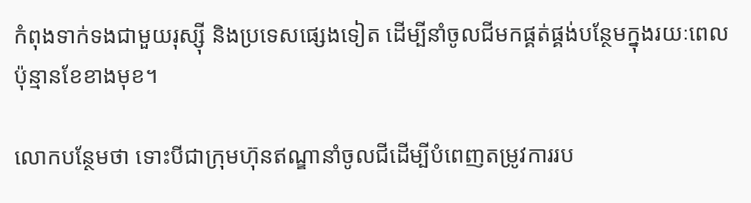កំពុងទាក់ទងជាមួយរុស្ស៊ី និងប្រទេសផ្សេងទៀត ដើម្បីនាំចូលជីមកផ្គត់ផ្គង់បន្ថែមក្នុងរយៈពេលប៉ុន្មានខែខាងមុខ។

លោកបន្ថែមថា ទោះបីជាក្រុមហ៊ុនឥណ្ឌានាំចូលជីដើម្បីបំពេញតម្រូវការរប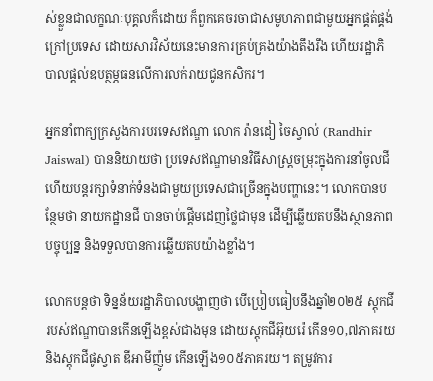ស់ខ្លួនជាលក្ខណៈបុគ្គលក៏ដោយ ក៏ពួកគេចរចាជាសមូហភាពជាមួយអ្នកផ្គត់ផ្គង់ក្រៅប្រទេស ដោយសារវិស័យនេះមានការគ្រប់គ្រងយ៉ាងតឹងរឹង ហើយរដ្ឋាភិបាលផ្តល់ឧបត្ថម្ភធនលើការលក់រាយជូនកសិករ។

អ្នកនាំពាក្យក្រសួងការបរទេសឥណ្ឌា លោក រ៉ានដៀ ចៃស្វាល់ (Randhir Jaiswal) បាននិយាយថា ប្រទេសឥណ្ឌាមានវិធីសាស្ត្រចម្រុះក្នុងការនាំចូលជី ហើយបន្តរក្សាទំនាក់ទំនងជាមួយប្រទេសជាច្រើនក្នុងបញ្ហានេះ។ លោកបានបន្ថែមថា នាយកដ្ឋានជី បានចាប់ផ្តើមដេញថ្លៃជាមុន ដើម្បីឆ្លើយតបនឹងស្ថានភាពបច្ចុប្បន្ន និងទទួលបានការឆ្លើយតបយ៉ាងខ្លាំង។

លោកបន្តថា ទិន្នន័យរដ្ឋាភិបាលបង្ហាញថា បើប្រៀបធៀបនឹងឆ្នាំ២០២៥ ស្តុកជីរបស់ឥណ្ឌាបានកើនឡើងខ្ពស់ជាងមុន ដោយស្តុកជីអ៊ុយរ៉េ កើន១០,៧ភាគរយ និងស្តុកជីផូស្វាត ឌីអាមីញ៉ូម កើនឡើង១០៥ភាគរយ។ តម្រូវការ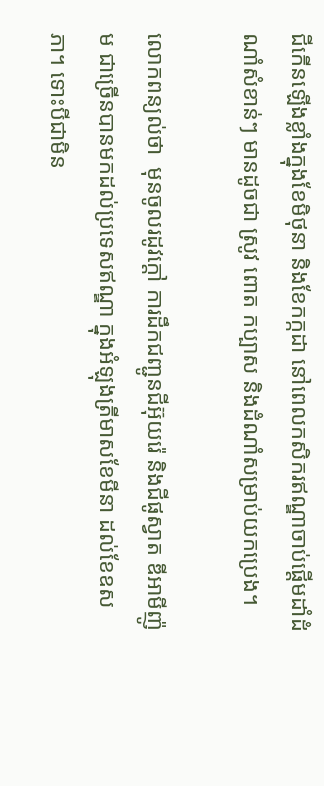ជីកើនឡើងខ្លាំងក្នុងខែមិថុនា និងខែកក្កដា នៅពេលកសិករឥណ្ឌាចាប់ផ្តើមដាំដំណាំសំខាន់ៗ មានដូចជា ស្រូវ ពោត កប្បាស និងដំណាំសម្រាប់យកប្រេង។

លោកពន្យល់ថា  មុនចូលរដូវក្តៅ ការដឹកជញ្ជូនជីអ៊ុយរ៉េ និងជីផូស្វាត ឌីអាមីញ៉ូម ជាច្រើនបានមកដល់ប្រទេសឥណ្ឌា ក្នុងអំឡុងត្រីមាសខែមីនា ដល់ខែឧសភា។ ទោះបីជាមិន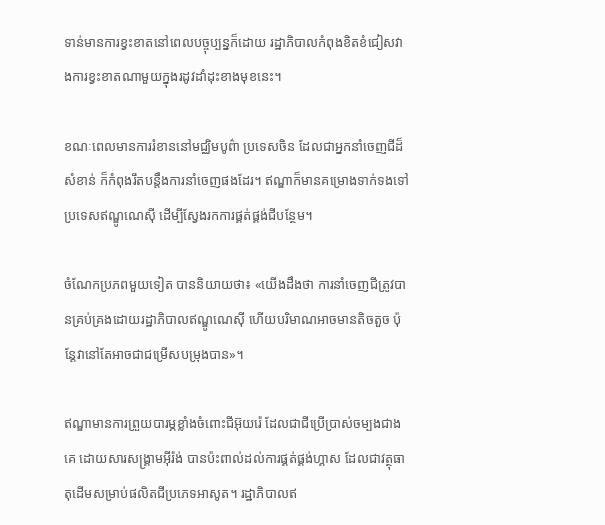ទាន់មានការខ្វះខាតនៅពេលបច្ចុប្បន្នក៏ដោយ រដ្ឋាភិបាលកំពុងខិតខំជៀសវាងការខ្វះខាតណាមួយក្នុងរដូវដាំដុះខាងមុខនេះ។

ខណៈពេលមានការរំខាននៅមជ្ឈិមបូព៌ា ប្រទេសចិន ដែលជាអ្នកនាំចេញជីដ៏សំខាន់ ក៏កំពុងរឹតបន្តឹងការនាំចេញផងដែរ។ ឥណ្ឌាក៏មានគម្រោងទាក់ទងទៅប្រទេសឥណ្ឌូណេស៊ី ដើម្បីស្វែងរកការផ្គត់ផ្គង់ជីបន្ថែម។

ចំណែកប្រភពមួយទៀត បាននិយាយថា៖ «យើងដឹងថា ការនាំចេញជីត្រូវបានគ្រប់គ្រងដោយរដ្ឋាភិបាលឥណ្ឌូណេស៊ី ហើយបរិមាណអាចមានតិចតួច ប៉ុន្តែវានៅតែអាចជាជម្រើសបម្រុងបាន»។

ឥណ្ឌាមានការព្រួយបារម្ភខ្លាំងចំពោះជីអ៊ុយរ៉េ ដែលជាជីប្រើប្រាស់ចម្បងជាងគេ ដោយសារសង្គ្រាមអ៊ីរ៉ង់ បានប៉ះពាល់ដល់ការផ្គត់ផ្គង់ហ្គាស ដែលជាវត្ថុធាតុដើមសម្រាប់ផលិតជីប្រភេទអាសូត។ រដ្ឋាភិបាលឥ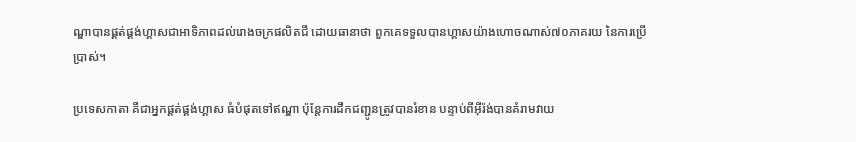ណ្ឌាបានផ្គត់ផ្គង់ហ្គាសជាអាទិភាពដល់រោងចក្រផលិតជី ដោយធានាថា ពួកគេទទួលបានហ្គាសយ៉ាងហោចណាស់៧០ភាគរយ នៃការប្រើប្រាស់។

ប្រទេសកាតា គឺជាអ្នកផ្គត់ផ្គង់ហ្គាស ធំបំផុតទៅឥណ្ឌា ប៉ុន្តែការដឹកជញ្ជូនត្រូវបានរំខាន បន្ទាប់ពីអ៊ីរ៉ង់បានគំរាមវាយ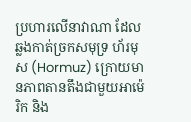ប្រហារលើនាវាណា ដែលឆ្លងកាត់ច្រកសមុទ្រ ហ័រមុស (Hormuz) ក្រោយមានភាពតានតឹងជាមួយអាម៉េរិក និង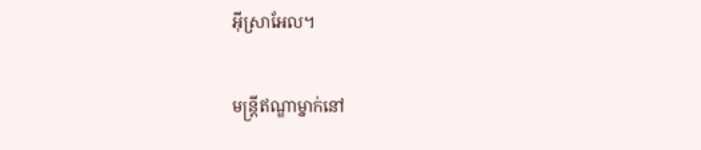អ៊ីស្រាអែល។

មន្ត្រីឥណ្ឌាម្នាក់នៅ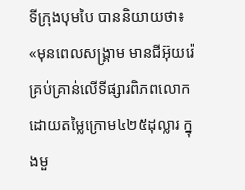ទីក្រុងបុមបៃ បាននិយាយថា៖ «មុនពេលសង្គ្រាម មានជីអ៊ុយរ៉េគ្រប់គ្រាន់លើទីផ្សារពិភពលោក ដោយតម្លៃក្រោម៤២៥ដុល្លារ ក្នុងមួ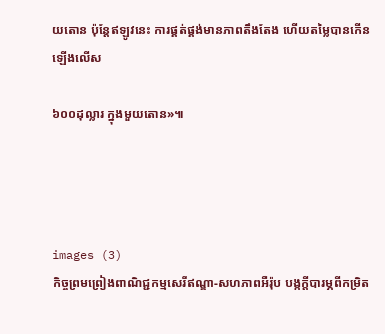យតោន ប៉ុន្តែឥឡូវនេះ ការផ្គត់ផ្គង់មានភាពតឹងតែង ហើយតម្លៃបានកើនឡើងលើស

៦០០ដុល្លារ ក្នុងមួយតោន»៕




images (3)
កិច្ចព្រមព្រៀងពាណិជ្ជកម្មសេរីឥណ្ឌា-សហភាពអឺរ៉ុប បង្កក្តីបារម្ភពីកម្រិត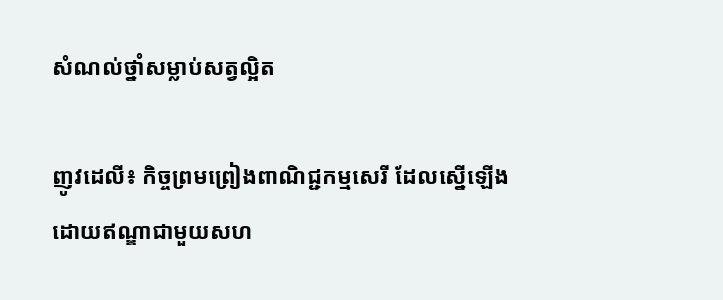សំណល់ថ្នាំសម្លាប់សត្វល្អិត

ញូវដេលី៖ កិច្ចព្រមព្រៀងពាណិជ្ជកម្មសេរី ដែលស្នើឡើងដោយឥណ្ឌាជាមួយសហ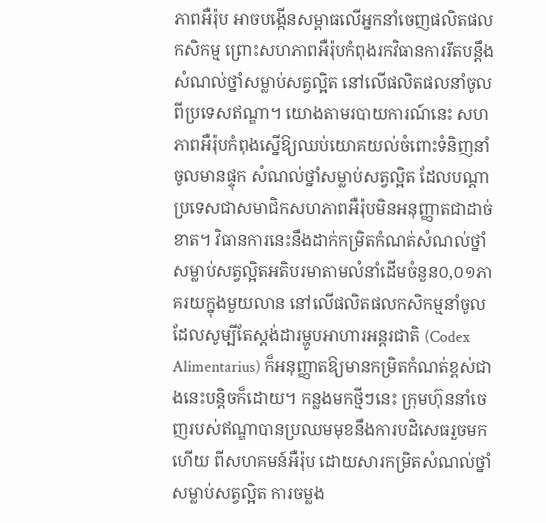ភាពអឺរ៉ុប អាចបង្កើនសម្ពាធលើអ្នកនាំចេញផលិតផលកសិកម្ម ព្រោះសហភាពអឺរ៉ុបកំពុងរកវិធានការរឹតបន្តឹងសំណល់ថ្នាំសម្លាប់សត្វល្អិត នៅលើផលិតផលនាំចូលពីប្រទេសឥណ្ឌា។ យោងតាមរបាយការណ៍នេះ សហភាពអឺរ៉ុបកំពុងស្នើឱ្យឈប់យោគយល់ចំពោះទំនិញនាំចូលមានផ្ទុក សំណល់ថ្នាំសម្លាប់សត្វល្អិត ដែលបណ្តាប្រទេសជាសមាជិកសហភាពអឺរ៉ុបមិនអនុញ្ញាតជាដាច់ខាត។ វិធានការនេះនឹងដាក់កម្រិតកំណត់សំណល់ថ្នាំសម្លាប់សត្វល្អិតអតិបរមាតាមលំនាំដើមចំនួន០,០១ភាគរយក្នុងមួយលាន នៅលើផលិតផលកសិកម្មនាំចូល ដែលសូម្បីតែស្តង់ដារម្ហូបអាហារអន្តរជាតិ (Codex Alimentarius) ក៏អនុញ្ញាតឱ្យមានកម្រិតកំណត់ខ្ពស់ជាងនេះបន្តិចក៏ដោយ។ កន្លងមកថ្មីៗនេះ ក្រុមហ៊ុននាំចេញរបស់ឥណ្ឌាបានប្រឈមមុខនឹងការបដិសេធរួចមកហើយ ពីសហគមន៍អឺរ៉ុប ដោយសារកម្រិតសំណល់ថ្នាំសម្លាប់សត្វល្អិត ការចម្លង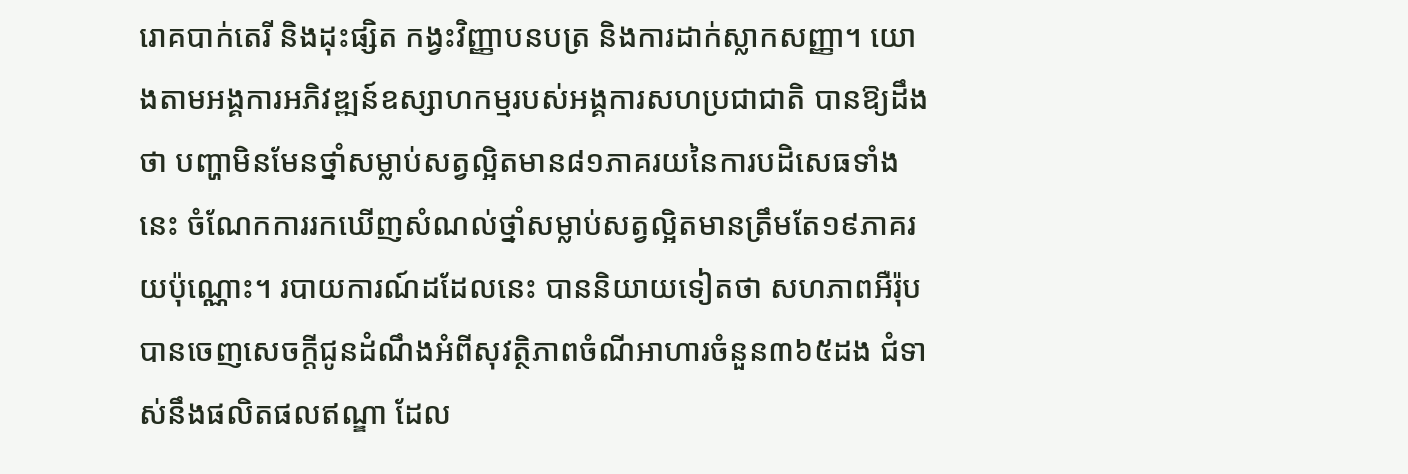រោគបាក់តេរី និងដុះផ្សិត កង្វះវិញ្ញាបនបត្រ និងការដាក់ស្លាកសញ្ញា។ យោងតាមអង្គការអភិវឌ្ឍន៍ឧស្សាហកម្មរបស់អង្គការសហប្រជាជាតិ បានឱ្យដឹងថា បញ្ហាមិនមែនថ្នាំសម្លាប់សត្វល្អិតមាន៨១ភាគរយនៃការបដិសេធទាំងនេះ ចំណែកការរកឃើញសំណល់ថ្នាំសម្លាប់សត្វល្អិតមានត្រឹមតែ១៩ភាគរយប៉ុណ្ណោះ។ របាយការណ៍ដដែលនេះ បាននិយាយទៀតថា សហភាពអឺរ៉ុបបានចេញសេចក្តីជូនដំណឹងអំពីសុវត្ថិភាពចំណីអាហារចំនួន៣៦៥ដង ជំទាស់នឹងផលិតផលឥណ្ឌា ដែល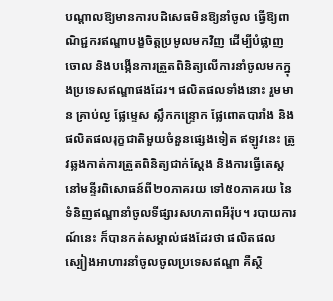បណ្តាលឱ្យមានការបដិសេធមិនឱ្យនាំចូល ធ្វើឱ្យពាណិជ្ជករឥណ្ឌាបង្ខចិត្តប្រមូលមកវិញ ដើម្បីបំផ្លាញចោល និងបង្កើនការត្រួតពិនិត្យលើការនាំចូលមកក្នុងប្រទេសឥណ្ឌាផងដែរ។ ផលិតផលទាំងនោះ រួមមាន គ្រាប់ល្ង ផ្លែម្ទេស ស្លឹកកន្ទ្រោក ផ្លែពោតបារាំង និងផលិតផលរុក្ខជាតិមួយចំនួនផ្សេងទៀត ឥឡូវនេះ ត្រូវឆ្លងកាត់ការត្រួតពិនិត្យជាក់ស្តែង និងការធ្វើតេស្តនៅមន្ទីរពិសោធន៍ពី២០ភាគរយ ទៅ៥០ភាគរយ នៃទំនិញឥណ្ឌានាំចូលទីផ្សារសហភាពអឺរ៉ុប។ របាយការណ៍នេះ ក៏បានកត់សម្គាល់ផងដែរថា ផលិតផលស្បៀងអាហារនាំចូលចូលប្រទេសឥណ្ឌា គឺស្ថិ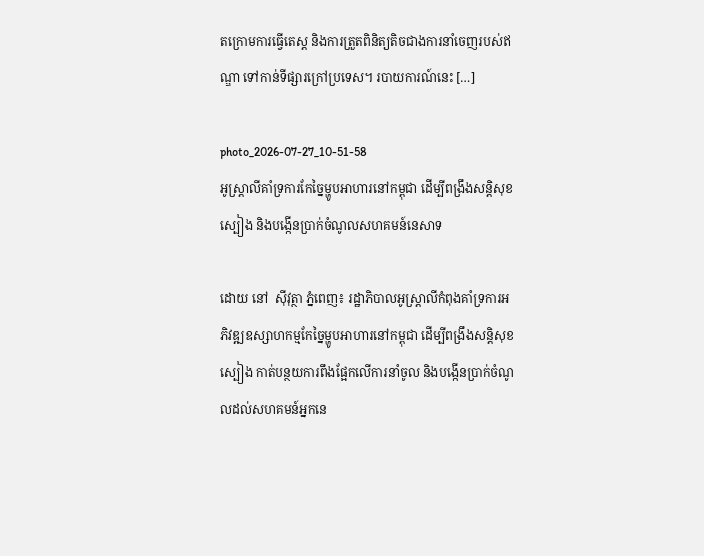តក្រោមការធ្វើតេស្ត និងការត្រួតពិនិត្យតិចជាងការនាំចេញរបស់ឥណ្ឌា ទៅកាន់ទីផ្សារក្រៅប្រទេស។ របាយការណ៍នេះ […]

photo_2026-07-27_10-51-58
អូស្ត្រាលីគាំទ្រការកែច្នៃម្ហូបអាហារនៅកម្ពុជា ដើម្បីពង្រឹងសន្តិសុខស្បៀង និងបង្កើនប្រាក់ចំណូលសហគមន៍នេសាទ

ដោយ នៅ  ស៊ីវុត្ថា ភ្នំពេញ៖ រដ្ឋាភិបាលអូស្ត្រាលីកំពុងគាំទ្រការអភិវឌ្ឍឧស្សាហកម្មកែច្នៃម្ហូបអាហារនៅកម្ពុជា ដើម្បីពង្រឹងសន្តិសុខស្បៀង កាត់បន្ថយការពឹងផ្អែកលើការនាំចូល និងបង្កើនប្រាក់ចំណូលដល់សហគមន៍អ្នកនេ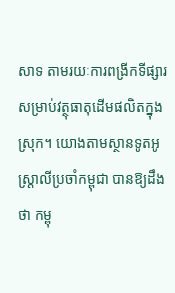សាទ តាមរយៈការពង្រីកទីផ្សារសម្រាប់វត្ថុធាតុដើមផលិតក្នុងស្រុក។ យោងតាមស្ថានទូតអូស្ត្រាលីប្រចាំកម្ពុជា បានឱ្យដឹងថា កម្ពុ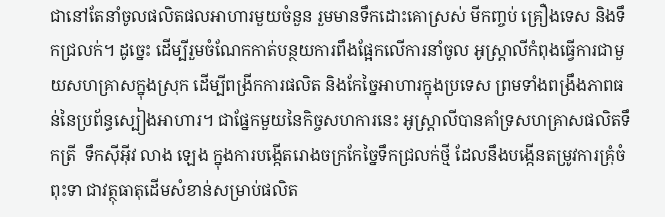ជានៅតែនាំចូលផលិតផលអាហារមួយចំនួន រួមមានទឹកដោះគោស្រស់ មីកញ្ចប់ គ្រឿងទេស និងទឹកជ្រលក់។ ដូច្នេះ ដើម្បីរួមចំណែកកាត់បន្ថយការពឹងផ្អែកលើការនាំចូល អូស្ត្រាលីកំពុងធ្វើការជាមួយសហគ្រាសក្នុងស្រុក ដើម្បីពង្រីកការផលិត និងកែច្នៃអាហារក្នុងប្រទេស ព្រមទាំងពង្រឹងភាពធន់នៃប្រព័ន្ធស្បៀងអាហារ។ ជាផ្នែកមួយនៃកិច្ចសហការនេះ អូស្ត្រាលីបានគាំទ្រសហគ្រាសផលិតទឹកត្រី  ទឹកស៊ីអ៊ីវ លាង ឡេង ក្នុងការបង្កើតរោងចក្រកែច្នៃទឹកជ្រលក់ថ្មី ដែលនឹងបង្កើនតម្រូវការគ្រុំចំពុះទា ជាវត្ថុធាតុដើមសំខាន់សម្រាប់ផលិត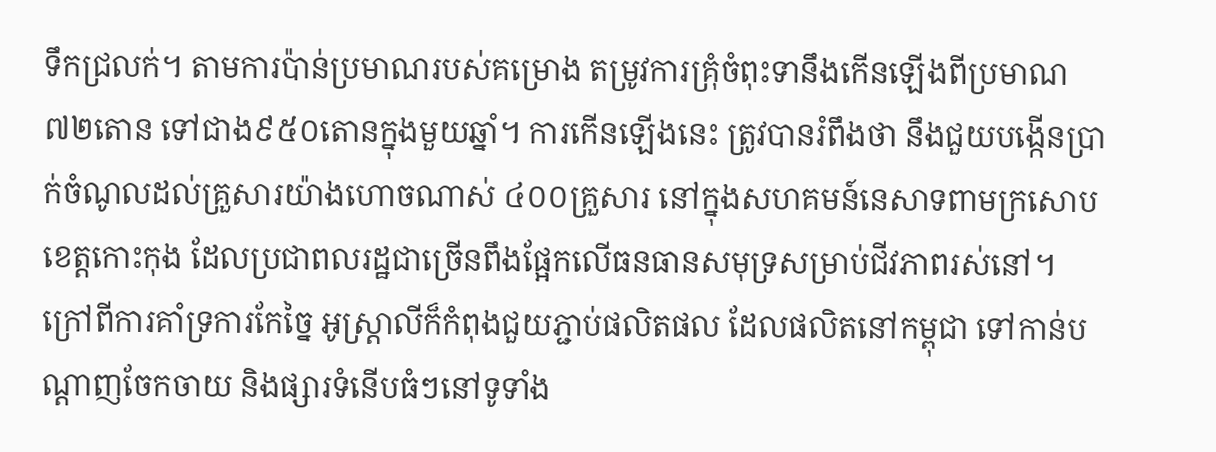ទឹកជ្រលក់។ តាមការប៉ាន់ប្រមាណរបស់គម្រោង តម្រូវការគ្រុំចំពុះទានឹងកើនឡើងពីប្រមាណ៧២តោន ទៅជាង៩៥០តោនក្នុងមួយឆ្នាំ។ ការកើនឡើងនេះ ត្រូវបានរំពឹងថា នឹងជួយបង្កើនប្រាក់ចំណូលដល់គ្រួសារយ៉ាងហោចណាស់ ៤០០គ្រួសារ នៅក្នុងសហគមន៍នេសាទពាមក្រសោប ខេត្តកោះកុង ដែលប្រជាពលរដ្ឋជាច្រើនពឹងផ្អែកលើធនធានសមុទ្រសម្រាប់ជីវភាពរស់នៅ។ ក្រៅពីការគាំទ្រការកែច្នៃ អូស្ត្រាលីក៏កំពុងជួយភ្ជាប់ផលិតផល ដែលផលិតនៅកម្ពុជា ទៅកាន់បណ្តាញចែកចាយ និងផ្សារទំនើបធំៗនៅទូទាំង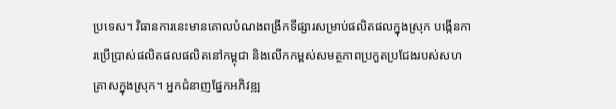ប្រទេស។ វិធានការនេះមានគោលបំណងពង្រីកទីផ្សារសម្រាប់ផលិតផលក្នុងស្រុក បង្កើនការប្រើប្រាស់ផលិតផលផលិតនៅកម្ពុជា និងលើកកម្ពស់សមត្ថភាពប្រកួតប្រជែងរបស់សហគ្រាសក្នុងស្រុក។ អ្នកជំនាញផ្នែកអភិវឌ្ឍ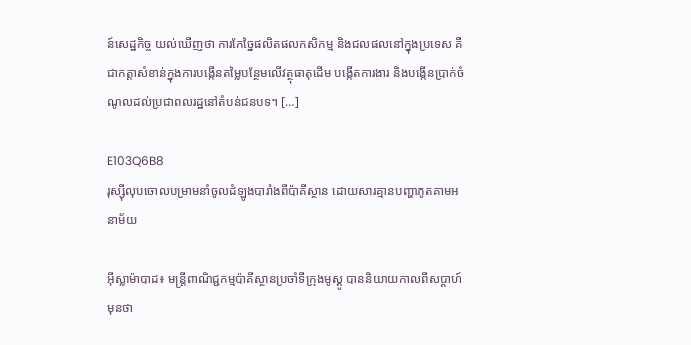ន៍សេដ្ឋកិច្ច យល់ឃើញថា ការកែច្នៃផលិតផលកសិកម្ម និងជលផលនៅក្នុងប្រទេស គឺជាកត្តាសំខាន់ក្នុងការបង្កើនតម្លៃបន្ថែមលើវត្ថុធាតុដើម បង្កើតការងារ និងបង្កើនប្រាក់ចំណូលដល់ប្រជាពលរដ្ឋនៅតំបន់ជនបទ។ […]

E103Q6B8
រុស្ស៊ីលុបចោលបម្រាមនាំចូលដំឡូងបារាំងពីប៉ាគីស្ថាន ដោយសារគ្មានបញ្ហាភូតគាមអនាម័យ

អ៊ីស្លាម៉ាបាដ៖ មន្ត្រីពាណិជ្ជកម្មប៉ាគីស្ថានប្រចាំទីក្រុងមូស្គូ បាននិយាយកាលពីសប្តាហ៍មុនថា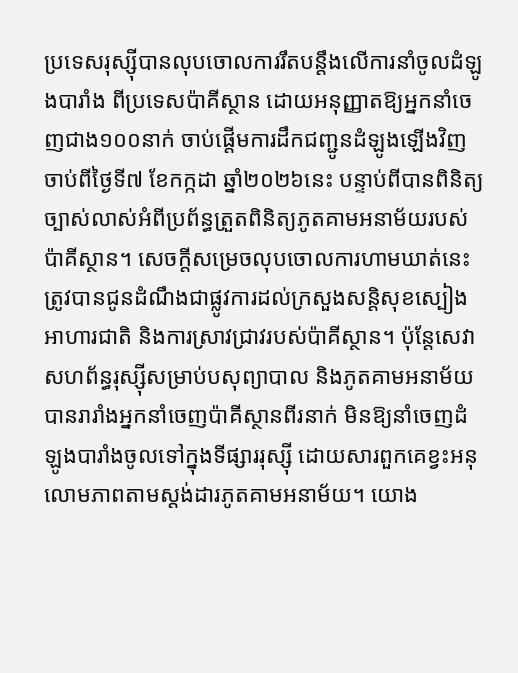ប្រទេសរុស្ស៊ីបានលុបចោលការរឹតបន្តឹងលើការនាំចូលដំឡូងបារាំង ពីប្រទេសប៉ាគីស្ថាន ដោយអនុញ្ញាតឱ្យអ្នកនាំចេញជាង១០០នាក់ ចាប់ផ្តើមការដឹកជញ្ជូនដំឡូងឡើងវិញ ចាប់ពីថ្ងៃទី៧ ខែកក្កដា ឆ្នាំ២០២៦នេះ បន្ទាប់ពីបានពិនិត្យច្បាស់លាស់អំពីប្រព័ន្ធត្រួតពិនិត្យភូតគាមអនាម័យរបស់ប៉ាគីស្ថាន។ សេចក្តីសម្រេចលុបចោលការហាមឃាត់នេះ ត្រូវបានជូនដំណឹងជាផ្លូវការដល់ក្រសួងសន្តិសុខស្បៀងអាហារជាតិ និងការស្រាវជ្រាវរបស់ប៉ាគីស្ថាន។ ប៉ុន្តែសេវាសហព័ន្ធរុស្ស៊ីសម្រាប់បសុព្យាបាល និងភូតគាមអនាម័យ បានរារាំងអ្នកនាំចេញប៉ាគីស្ថានពីរនាក់ មិនឱ្យនាំចេញដំឡូងបារាំងចូលទៅក្នុងទីផ្សាររុស្ស៊ី ដោយសារពួកគេខ្វះអនុលោមភាពតាមស្តង់ដារភូតគាមអនាម័យ។ យោង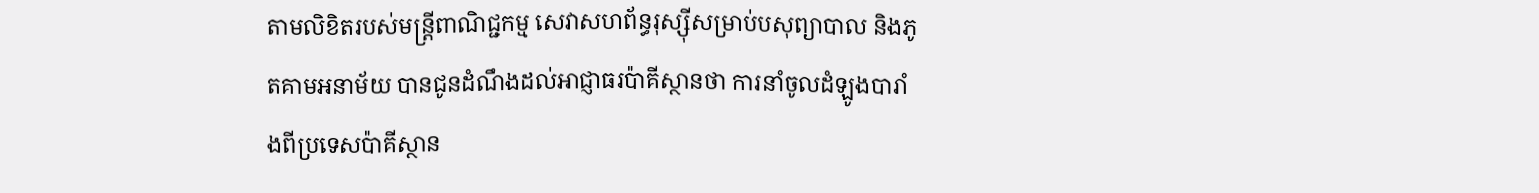តាមលិខិតរបស់មន្ត្រីពាណិជ្ជកម្ម សេវាសហព័ន្ធរុស្ស៊ីសម្រាប់បសុព្យាបាល និងភូតគាមអនាម័យ បានជូនដំណឹងដល់អាជ្ញាធរប៉ាគីស្ថានថា ការនាំចូលដំឡូងបារាំងពីប្រទេសប៉ាគីស្ថាន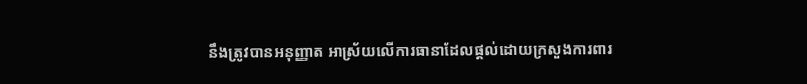នឹងត្រូវបានអនុញ្ញាត អាស្រ័យលើការធានាដែលផ្តល់ដោយក្រសួងការពារ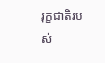រុក្ខជាតិរបស់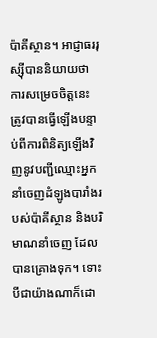ប៉ាគីស្ថាន។ អាជ្ញាធររុស្ស៊ីបាននិយាយថា ការសម្រេចចិត្តនេះ ត្រូវបានធ្វើឡើងបន្ទាប់ពីការពិនិត្យឡើងវិញនូវបញ្ជីឈ្មោះអ្នកនាំចេញដំឡូងបារាំងរបស់ប៉ាគីស្ថាន និងបរិមាណនាំចេញ ដែលបានគ្រោងទុក។ ទោះបីជាយ៉ាងណាក៏ដោ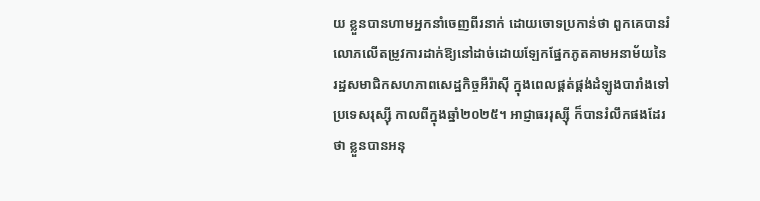យ ខ្លួនបានហាមអ្នកនាំចេញពីរនាក់ ដោយចោទប្រកាន់ថា ពួកគេបានរំលោភលើតម្រូវការដាក់ឱ្យនៅដាច់ដោយឡែកផ្នែកភូតគាមអនាម័យនៃរដ្ឋសមាជិកសហភាពសេដ្ឋកិច្ចអឺរ៉ាស៊ី ក្នុងពេលផ្គត់ផ្គង់ដំឡូងបារាំងទៅប្រទេសរុស្ស៊ី កាលពីក្នុងឆ្នាំ២០២៥។ អាជ្ញាធររុស្ស៊ី ក៏បានរំលឹកផងដែរថា ខ្លួនបានអនុ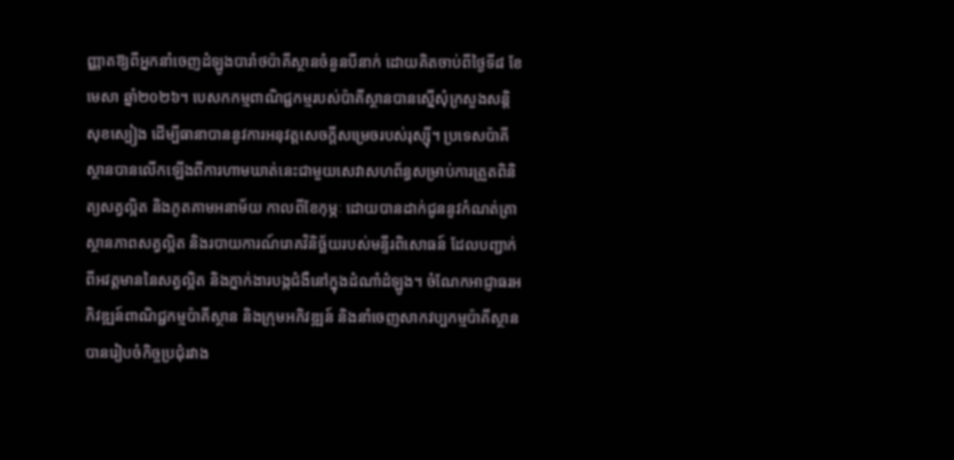ញ្ញាតឱ្យពីអ្នកនាំចេញដំឡូងបារាំថប៉ាគីស្ថានចំនួនបីនាក់ ដោយគិតចាប់ពីថ្ងៃទី៨ ខែមេសា ឆ្នាំ២០២៦។ បេសកកម្មពាណិជ្ជកម្មរបស់ប៉ាគីស្ថានបានស្នើសុំក្រសួងសន្តិសុខស្បៀង ដើម្បីធានាបាននូវការអនុវត្តសេចក្តីសម្រេចរបស់រុស្ស៊ី។ ប្រទេសប៉ាគីស្ថានបានលើកឡើងពីការហាមឃាត់នេះជាមួយសេវាសហព័ន្ធសម្រាប់ការត្រួតពិនិត្យសត្វល្អិត និងភូតគាមអនាម័យ កាលពីខែកុម្ភៈ ដោយបានដាក់ជូននូវកំណត់ត្រាស្ថានភាពសត្វល្អិត និងរបាយការណ៍រោគវិនិច្ឆ័យរបស់មន្ទីរពិសោធន៍ ដែលបញ្ជាក់ពីអវត្តមាននៃសត្វល្អិត និងភ្នាក់ងារបង្កជំងឺនៅក្នុងដំណាំដំឡូង។ ចំណែកអាជ្ញាធរអភិវឌ្ឍន៍ពាណិជ្ជកម្មប៉ាគីស្ថាន និងក្រុមអភិវឌ្ឍន៍ និងនាំចេញសាកវប្បកម្មប៉ាគីស្ថាន បានរៀបចំកិច្ចប្រជុំរវាង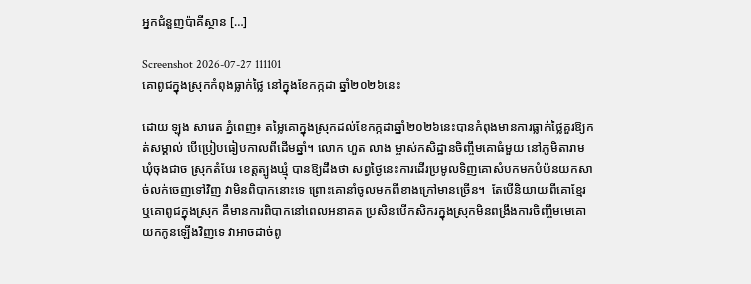អ្នកជំនួញប៉ាគីស្ថាន […]

Screenshot 2026-07-27 111101
គោពូជក្នុងស្រុកកំពុងធ្លាក់ថ្លៃ នៅក្នុងខែកក្កដា ឆ្នាំ២០២៦នេះ

ដោយ ឡុង សារេត ភ្នំពេញ៖ តម្លៃគោក្នុងស្រុកដល់ខែកក្កដាឆ្នាំ២០២៦នេះបានកំពុងមានការធ្លាក់ថ្លៃគួរឱ្យកត់សម្គាល់ បើប្រៀបធៀបកាលពីដើមឆ្នាំ។ លោក ហួត លាង ម្ចាស់កសិដ្ឋានចិញ្ចឹមគោធំមួយ នៅភូមិតារាម ឃុំចុងជាច ស្រុកតំបែរ ខេត្តត្បូងឃ្មុំ បានឱ្យដឹងថា សព្វថ្ងៃនេះការដើរប្រមូលទិញគោសំបកមកបំប៉នយកសាច់លក់ចេញទៅវិញ វាមិនពិបាកនោះទេ ព្រោះគោនាំចូលមកពីខាងក្រៅមានច្រើន។  តែបើនិយាយពីគោខ្មែរ ឬគោពូជក្នុងស្រុក គឺមានការពិបាកនៅពេលអនាគត ប្រសិនបើកសិករក្នុងស្រុកមិនពង្រឹងការចិញ្ចឹមមេគោយកកូនឡើងវិញទេ វាអាចដាច់ពូ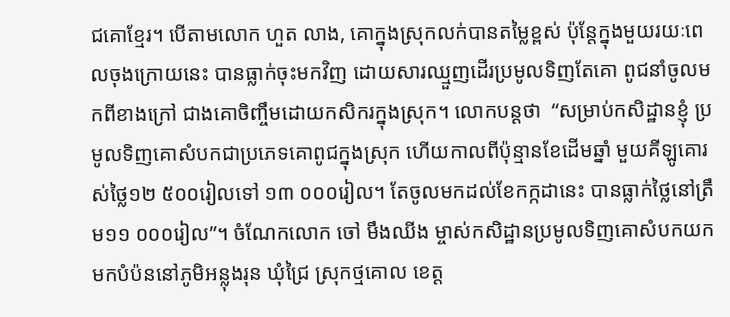ជគោខ្មែរ។ បើតាមលោក ហួត លាង, គោក្នុងស្រុកលក់បានតម្លៃខ្ពស់ ប៉ុន្តែក្នុងមួយរយៈពេលចុងក្រោយនេះ បានធ្លាក់ចុះមកវិញ ដោយសារឈ្មួញដើរប្រមូលទិញតែគោ ពូជនាំចូលមកពីខាងក្រៅ ជាងគោចិញ្ចឹមដោយកសិករក្នុងស្រុក។ លោកបន្តថា  “សម្រាប់កសិដ្ឋានខ្ញុំ ប្រមូលទិញគោសំបកជាប្រភេទគោពូជក្នុងស្រុក ហើយកាលពីប៉ុន្មានខែដើមឆ្នាំ មួយគីឡូគោរស់ថ្លៃ១២ ៥០០រៀលទៅ ១៣ ០០០រៀល។ តែចូលមកដល់ខែកក្កដានេះ បានធ្លាក់ថ្លៃនៅត្រឹម១១ ០០០រៀល”។ ចំណែកលោក ចៅ មឹងឈីង ម្ចាស់កសិដ្ឋានប្រមូលទិញគោសំបកយកមកបំប៉ននៅភូមិអន្លុងរុន ឃុំជ្រៃ ស្រុកថ្មគោល ខេត្ត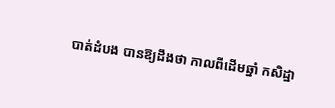បាត់ដំបង បានឱ្យដឹងថា កាលពីដើមឆ្នាំ កសិដ្ឋា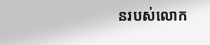នរបស់លោក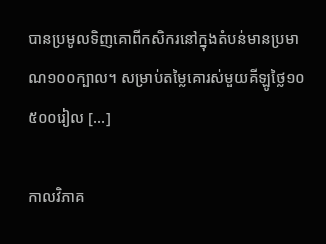បានប្រមូលទិញគោពីកសិករនៅក្នុងតំបន់មានប្រមាណ១០០ក្បាល។ សម្រាប់តម្លៃគោរស់មួយគីឡូថ្លៃ១០ ៥០០រៀល […]

កាលវិភាគ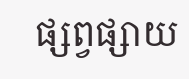ផ្សព្វផ្សាយ